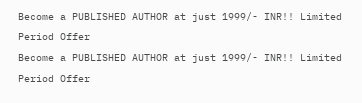Become a PUBLISHED AUTHOR at just 1999/- INR!! Limited Period Offer
Become a PUBLISHED AUTHOR at just 1999/- INR!! Limited Period Offer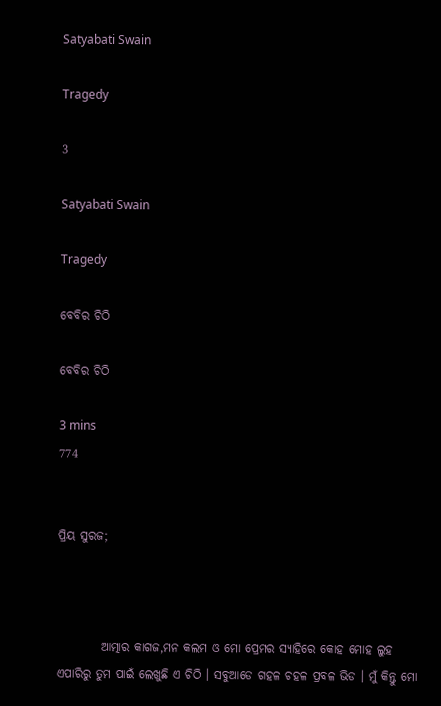Satyabati Swain

Tragedy

3

Satyabati Swain

Tragedy

ବେବିର ଚିଠି

ବେବିର ଚିଠି

3 mins
774


ପ୍ରିୟ ସୁରଜ;



         ଆତ୍ମାର କାଗଜ,ମନ କଲମ ଓ ମୋ ପ୍ରେମର ସ୍ୟାହିରେ କୋହ ମୋହ ଲୁହ ଏପାରିରୁ ତୁମ ପାଇଁ ଲେଖୁଛି ଏ ଚିଠି । ସବୁଆଡେ ଗହଳ ଚହଳ ପ୍ରବଳ ଭିଡ । ମୁଁ କିନ୍ତୁ ମୋ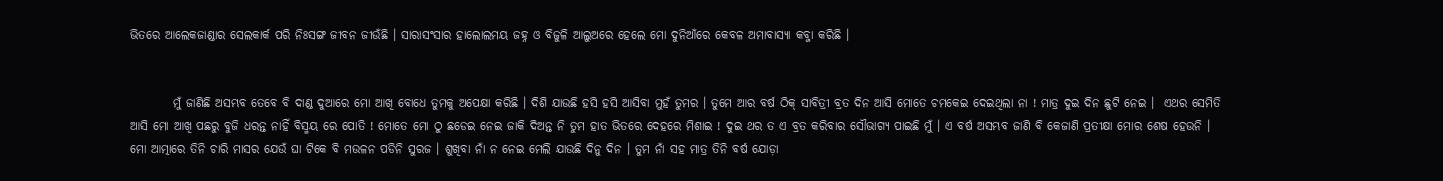ଭିତରେ ଆଲେକଜାଣ୍ଡାର ସେଲକାର୍କ ପରି ନିଃସଙ୍ଗ ଜୀବନ ଜୀଉଁଛି । ସାରାସଂସାର ହାଲୋଲମୟ ଜହ୍ନ ଓ ବିଜୁଳି ଆଲୁଅରେ ହେଲେ ମୋ ଦୁନିଆଁରେ କେବଳ ଅମାବାସ୍ୟା କବ୍ଜା କରିଛି ।


         ମୁଁ ଜାଣିଛି ଅସମ୍ଭବ ତେବେ ବି ଦାଣ୍ଡ ଦୁଆରେ ମୋ ଆଖି ବୋଧେ ତୁମକୁ ଅପେକ୍ଷା କରିଛି । ଦିଶି ଯାଉଛି ହସି ହସି ଆସିବା ମୁହଁ ତୁମର । ତୁମେ ଆର ବର୍ଷ ଠିକ୍ ସାବିତ୍ରୀ ବ୍ରତ ଦିନ ଆସି ମୋତେ ଚମକେଇ ଦେଇଥିଲା ନା ! ମାତ୍ର ଦୁଇ ଦିନ ଛୁଟି ନେଇ ।  ଏଥର ସେମିତି ଆସି ମୋ ଆଖି ପଛରୁ ବୁଜି ଧରନ୍ତ ନାହିଁ ବିସ୍ମୟ ରେ ପୋତି ! ମୋତେ ମୋ ଠୁ ଛଡେଇ ନେଇ ଜାକି ଦିଅନ୍ତ ନି ତୁମ ହାତ ଭିତରେ ଦେହରେ ମିଶାଇ ! ଦୁଇ ଥର ତ ଏ ବ୍ରତ କରିବାର ସୌଭାଗ୍ୟ ପାଇଛି ମୁଁ । ଏ ବର୍ଷ ଅସମ୍ଭବ ଜାଣି ବି କେଜାଣି ପ୍ରତୀକ୍ଷା ମୋର ଶେଷ ହେଉନି । ମୋ ଆତ୍ମାରେ ତିନି ଚାରି ମାସର ଯେଉଁ ଘା ଟିକେ ବି ମଉଳନ ପଡିନି ସୁରଜ । ଶୁଖିବା ନାଁ ନ ନେଇ ମେଲି ଯାଉଛି ଦିନୁ ଦିନ । ତୁମ ନାଁ ସହ ମାତ୍ର ତିନି ବର୍ଷ ଯୋଡ଼ା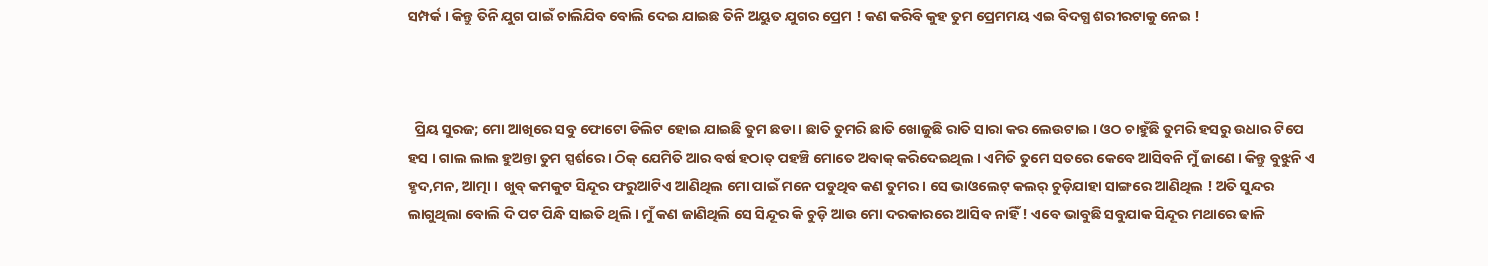ସମ୍ପର୍କ । କିନ୍ତୁ ତିନି ଯୁଗ ପାଇଁ ଚାଲିଯିବ ବୋଲି ଦେଇ ଯାଇଛ ତିନି ଅୟୁତ ଯୁଗର ପ୍ରେମ ! କଣ କରିବି କୁହ ତୁମ ପ୍ରେମମୟ ଏଇ ବିଦଗ୍ଧ ଶରୀରଟାକୁ ନେଇ !



  ପ୍ରିୟ ସୁରଜ; ମୋ ଆଖିରେ ସବୁ ଫୋଟୋ ଡିଲିଟ ହୋଇ ଯାଇଛି ତୁମ ଛଡା । ଛାତି ତୁମରି ଛାତି ଖୋଜୁଛି ରାତି ସାରା କର ଲେଉଟାଇ । ଓଠ ଚାହୁଁଛି ତୁମରି ହସରୁ ଉଧାର ଟିପେ ହସ । ଗାଲ ଲାଲ ହୁଅନ୍ତା ତୁମ ସ୍ପର୍ଶରେ । ଠିକ୍ ଯେମିତି ଆର ବର୍ଷ ହଠାତ୍ ପହଞ୍ଚି ମୋତେ ଅବାକ୍ କରିଦେଇଥିଲ । ଏମିତି ତୁମେ ସତରେ କେବେ ଆସିବନି ମୁଁ ଜାଣେ । କିନ୍ତୁ ବୁଝୁନି ଏ ହୃଦ,ମନ, ଆତ୍ମା ।  ଖୁବ୍ କମକୁଟ ସିନ୍ଦୂର ଫରୁଆଟିଏ ଆଣିଥିଲ ମୋ ପାଇଁ ମନେ ପଡୁଥିବ କଣ ତୁମର । ସେ ଭାଓଲେଟ୍ କଲର୍ ଚୁଡ଼ିଯାହା ସାଙ୍ଗରେ ଆଣିଥିଲ ! ଅତି ସୁନ୍ଦର ଲାଗୁଥିଲା ବୋଲି ଦି ପଟ ପିନ୍ଧି ସାଇତି ଥିଲି । ମୁଁ କଣ ଜାଣିଥିଲି ସେ ସିନ୍ଦୂର କି ଚୁଡ଼ି ଆଉ ମୋ ଦରକାରରେ ଆସିବ ନାହିଁ ! ଏବେ ଭାବୁଛି ସବୁଯାକ ସିନ୍ଦୂର ମଥାରେ ଢାଳି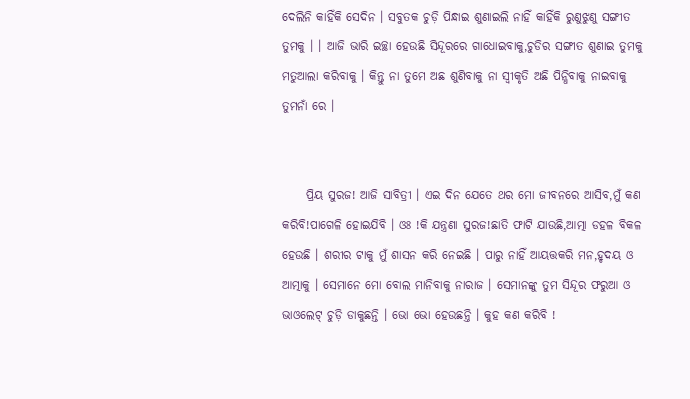ଦେଲିନି କାହିଁକି ସେଦିନ । ସବୁତକ ଚୁଡ଼ି ପିନ୍ଧାଇ ଶୁଣାଇଲି ନାହିଁ କାହିଁକି ରୁଣୁଝୁଣୁ ସଙ୍ଗୀତ ତୁମକୁ । । ଆଜି ଭାରି ଇଚ୍ଛା ହେଉଛି ସିନ୍ଦୂରରେ ଗାଧୋଇବାକୁ,ଚୁଡିର ସଙ୍ଗୀତ ଶୁଣାଇ ତୁମକୁ ମତୁଆଲା କରିବାକୁ । କିନ୍ତୁ ନା ତୁମେ ଅଛ ଶୁଣିବାକୁ ନା ସ୍ୱୀକୃତି ଅଛି ପିନ୍ଧିବାକୁ ନାଇବାକୁ ତୁମନାଁ ରେ ।


     ପ୍ରିୟ ସୁରଜ! ଆଜି ସାବିତ୍ରୀ । ଏଇ ଦିନ ଯେତେ ଥର ମୋ ଜୀବନରେ ଆସିବ,ମୁଁ କଣ କରିବି!ପାଗେଳି ହୋଇଯିବି । ଓଃ !କି ଯନ୍ତ୍ରଣା ସୁରଜ!ଛାତି ଫାଟି ଯାଉଛି,ଆତ୍ମା ଡହଳ ବିକଳ ହେଉଛି । ଶରୀର ଟାକୁ ମୁଁ ଶାସନ କରି ନେଇଛି । ପାରୁ ନାହିଁ ଆୟତ୍ତକରି ମନ,ହୃଦୟ ଓ ଆତ୍ମାକୁ । ସେମାନେ ମୋ ବୋଲ ମାନିବାକୁ ନାରାଜ । ସେମାନଙ୍କୁ ତୁମ ସିନ୍ଦୂର ଫରୁଆ ଓ ଭାଓଲେଟ୍ ଚୁଡ଼ି ଡାକୁଛନ୍ତି । ଭୋ ଭୋ ହେଉଛନ୍ତି । କୁହ କଣ କରିବି !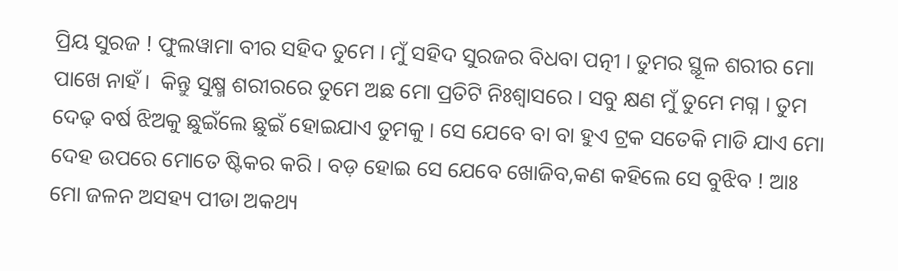ପ୍ରିୟ ସୁରଜ ! ଫୁଲୱାମା ବୀର ସହିଦ ତୁମେ । ମୁଁ ସହିଦ ସୁରଜର ବିଧବା ପତ୍ନୀ । ତୁମର ସ୍ଥୂଳ ଶରୀର ମୋ ପାଖେ ନାହଁ ।  କିନ୍ତୁ ସୁକ୍ଷ୍ମ ଶରୀରରେ ତୁମେ ଅଛ ମୋ ପ୍ରତିଟି ନିଃଶ୍ୱାସରେ । ସବୁ କ୍ଷଣ ମୁଁ ତୁମେ ମଗ୍ନ । ତୁମ ଦେଢ଼ ବର୍ଷ ଝିଅକୁ ଛୁଇଁଲେ ଛୁଇଁ ହୋଇଯାଏ ତୁମକୁ । ସେ ଯେବେ ବା ବା ହୁଏ ଟ୍ରକ ସତେକି ମାଡି ଯାଏ ମୋ ଦେହ ଉପରେ ମୋତେ ଷ୍ଟିକର କରି । ବଡ଼ ହୋଇ ସେ ଯେବେ ଖୋଜିବ,କଣ କହିଲେ ସେ ବୁଝିବ ! ଆଃ ମୋ ଜଳନ ଅସହ୍ୟ ପୀଡା ଅକଥ୍ୟ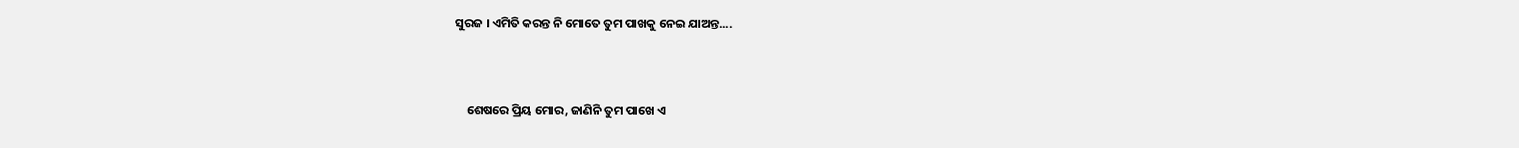ସୁରଜ । ଏମିତି କରନ୍ତ ନି ମୋତେ ତୁମ ପାଖକୁ ନେଇ ଯାଅନ୍ତ....



    ଶେଷରେ ପ୍ରିୟ ମୋର, ଜାଣିନି ତୁମ ପାଖେ ଏ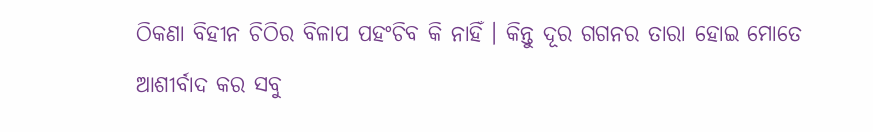ଠିକଣା ବିହୀନ ଚିଠିର ବିଳାପ ପହଂଚିବ କି ନାହିଁ । କିନ୍ତୁ ଦୂର ଗଗନର ତାରା ହୋଇ ମୋତେ ଆଶୀର୍ବାଦ କର ସବୁ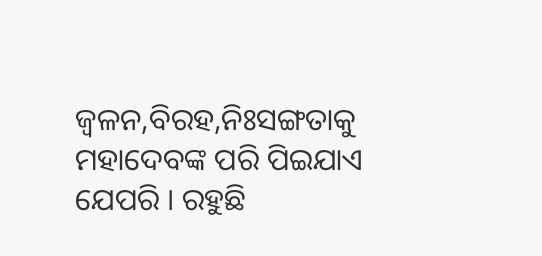ଜ୍ବଳନ,ବିରହ,ନିଃସଙ୍ଗତାକୁ ମହାଦେବଙ୍କ ପରି ପିଇଯାଏ ଯେପରି । ରହୁଛି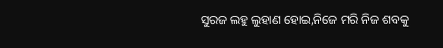ସୁରଜ ଲହୁ ଲୁହାଣ ହୋଇ,ନିଜେ ମରି ନିଜ ଶବକୁ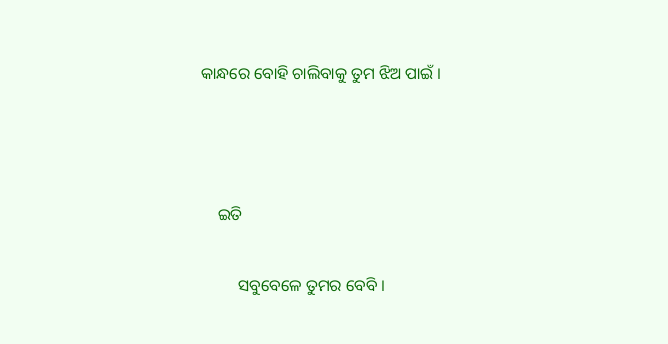କାନ୍ଧରେ ବୋହି ଚାଲିବାକୁ ତୁମ ଝିଅ ପାଇଁ ।



    ଇତି

         ସବୁବେଳେ ତୁମର ବେବି ।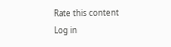Rate this content
Log in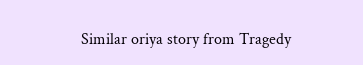Similar oriya story from Tragedy